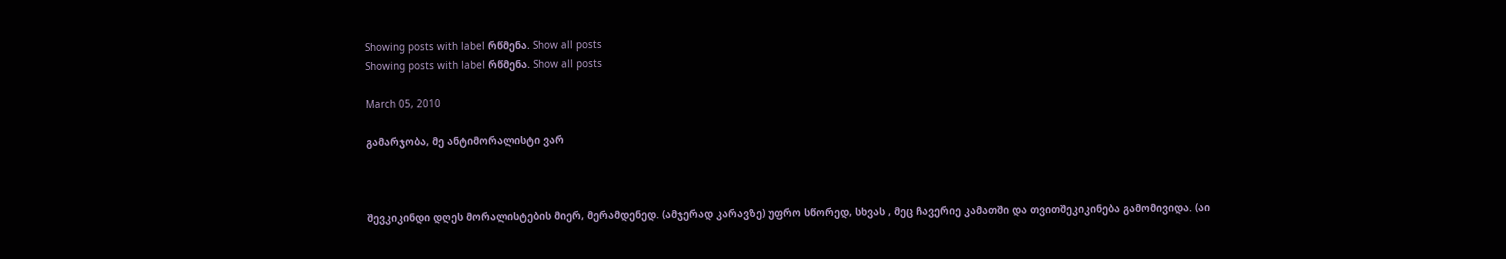Showing posts with label რწმენა. Show all posts
Showing posts with label რწმენა. Show all posts

March 05, 2010

გამარჯობა, მე ანტიმორალისტი ვარ



შევკიკინდი დღეს მორალისტების მიერ, მერამდენედ. (ამჯერად კარავზე) უფრო სწორედ, სხვას , მეც ჩავერიე კამათში და თვითშეკიკინება გამომივიდა. (აი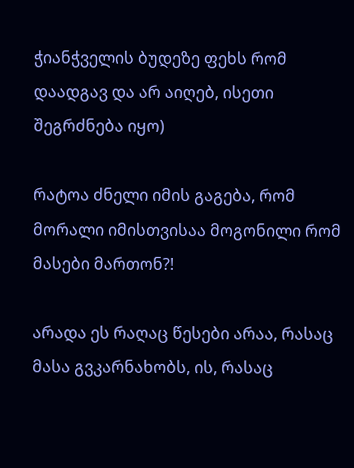ჭიანჭველის ბუდეზე ფეხს რომ დაადგავ და არ აიღებ, ისეთი შეგრძნება იყო)

რატოა ძნელი იმის გაგება, რომ მორალი იმისთვისაა მოგონილი რომ მასები მართონ?!

არადა ეს რაღაც წესები არაა, რასაც მასა გვკარნახობს, ის, რასაც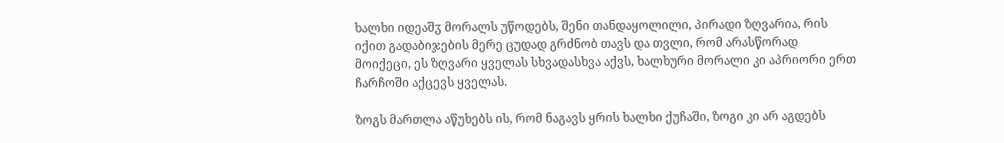ხალხი იდეაშჳ მორალს უწოდებს, შენი თანდაყოლილი, პირადი ზღვარია, რის იქით გადაბიჯების მერე ცუდად გრძნობ თავს და თვლი, რომ არასწორად მოიქეცი, ეს ზღვარი ყველას სხვადასხვა აქვს, ხალხური მორალი კი აპრიორი ერთ ჩარჩოში აქცევს ყველას.

ზოგს მართლა აწუხებს ის, რომ ნაგავს ყრის ხალხი ქუჩაში, ზოგი კი არ აგდებს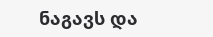ნაგავს და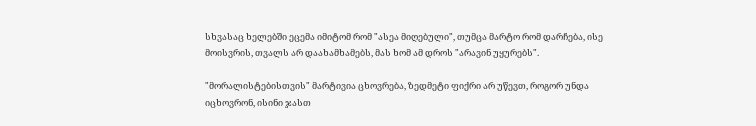სხვასაც ხელებში ეცემა იმიტომ რომ "ასეა მიღებული", თუმცა მარტო რომ დარჩება, ისე მოისვრის, თვალს არ დაახამხამებს, მას ხომ ამ დროს "არავინ უყურებს".

"მორალისტებისთვის" მარტივია ცხოვრება, ზედმეტი ფიქრი არ უწევთ, როგორ უნდა იცხოვრონ, ისინი ჯასთ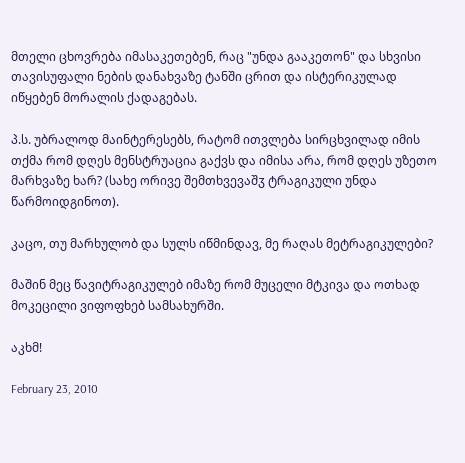მთელი ცხოვრება იმასაკეთებენ, რაც "უნდა გააკეთონ" და სხვისი თავისუფალი ნების დანახვაზე ტანში ცრით და ისტერიკულად იწყებენ მორალის ქადაგებას.

პ.ს. უბრალოდ მაინტერესებს, რატომ ითვლება სირცხვილად იმის თქმა რომ დღეს მენსტრუაცია გაქვს და იმისა არა, რომ დღეს უზეთო მარხვაზე ხარ? (სახე ორივე შემთხვევაშჳ ტრაგიკული უნდა წარმოიდგინოთ).

კაცო, თუ მარხულობ და სულს იწმინდავ, მე რაღას მეტრაგიკულები?

მაშინ მეც წავიტრაგიკულებ იმაზე რომ მუცელი მტკივა და ოთხად მოკეცილი ვიფოფხებ სამსახურში.

აკხმ!

February 23, 2010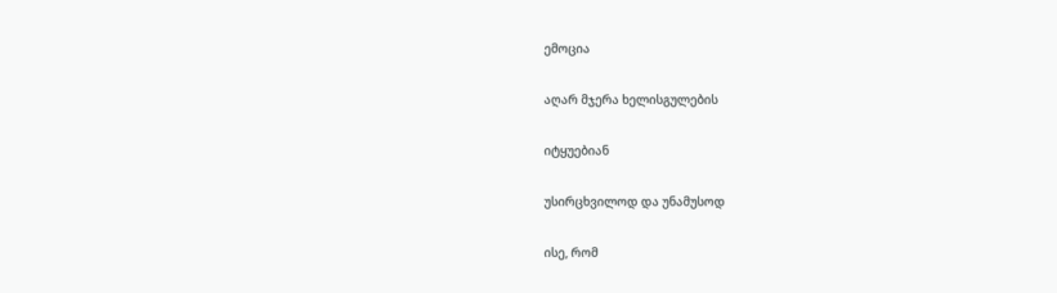ემოცია

აღარ მჯერა ხელისგულების

იტყუებიან

უსირცხვილოდ და უნამუსოდ

ისე, რომ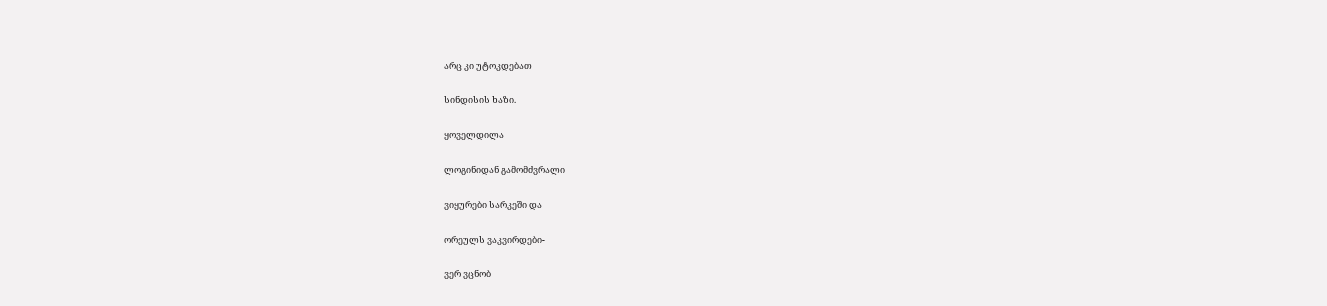არც კი უტოკდებათ

სინდისის ხაზი.

ყოველდილა

ლოგინიდან გამომძვრალი

ვიყურები სარკეში და

ორეულს ვაკვირდები-

ვერ ვცნობ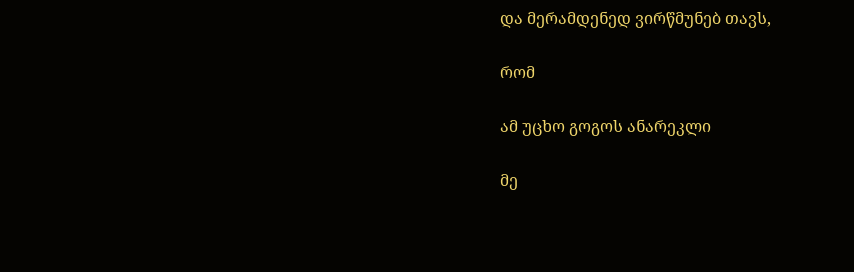და მერამდენედ ვირწმუნებ თავს,

რომ

ამ უცხო გოგოს ანარეკლი

მე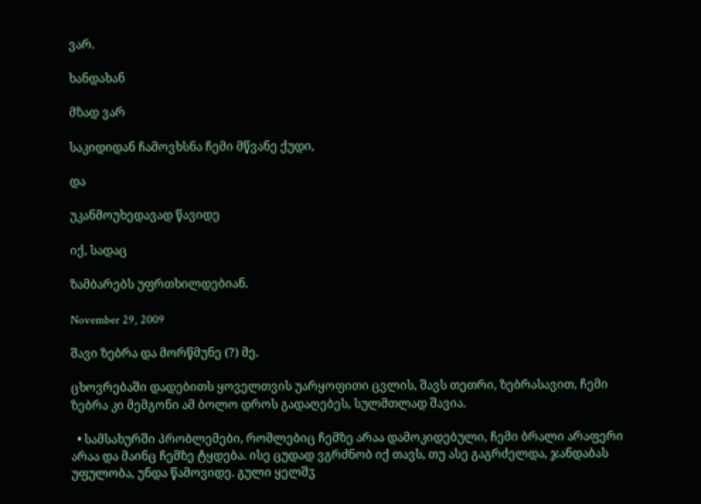ვარ.

ხანდახან

მზად ვარ

საკიდიდან ჩამოვხსნა ჩემი მწვანე ქუდი,

და

უკანმოუხედავად წავიდე

იქ, სადაც

ზამბარებს უფრთხილდებიან.

November 29, 2009

შავი ზებრა და მორწმუნე (?) მე.

ცხოვრებაში დადებითს ყოველთვის უარყოფითი ცვლის, შავს თეთრი, ზებრასავით, ჩემი ზებრა კი მემგონი ამ ბოლო დროს გადაღებეს, სულმთლად შავია.

  • სამსახურში პრობლემები, რომლებიც ჩემზე არაა დამოკიდებული, ჩემი ბრალი არაფერი არაა და მაინც ჩემზე ტყდება. ისე ცუდად ვგრძნობ იქ თავს, თუ ასე გაგრძელდა, ჯანდაბას უფულობა, უნდა წამოვიდე. გული ყელშჳ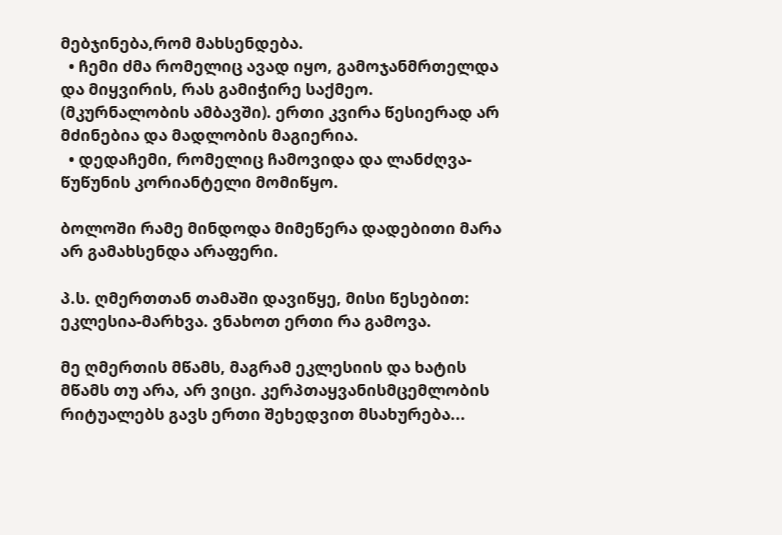მებჯინება,რომ მახსენდება.
  • ჩემი ძმა რომელიც ავად იყო, გამოჯანმრთელდა და მიყვირის, რას გამიჭირე საქმეო. (მკურნალობის ამბავში). ერთი კვირა წესიერად არ მძინებია და მადლობის მაგიერია.
  • დედაჩემი, რომელიც ჩამოვიდა და ლანძღვა-წუწუნის კორიანტელი მომიწყო.

ბოლოში რამე მინდოდა მიმეწერა დადებითი მარა არ გამახსენდა არაფერი.

პ.ს. ღმერთთან თამაში დავიწყე, მისი წესებით: ეკლესია-მარხვა. ვნახოთ ერთი რა გამოვა.

მე ღმერთის მწამს, მაგრამ ეკლესიის და ხატის მწამს თუ არა, არ ვიცი. კერპთაყვანისმცემლობის რიტუალებს გავს ერთი შეხედვით მსახურება...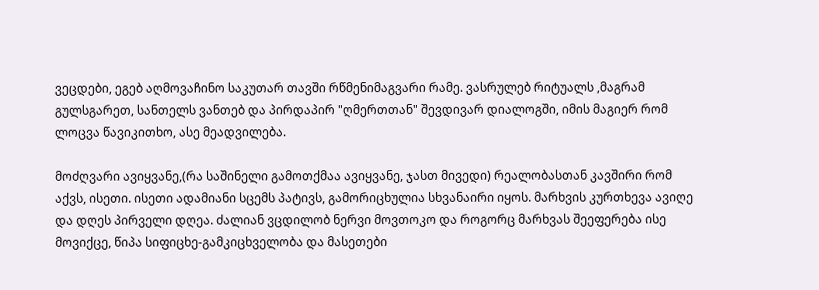ვეცდები, ეგებ აღმოვაჩინო საკუთარ თავში რწმენიმაგვარი რამე. ვასრულებ რიტუალს ,მაგრამ გულსგარეთ, სანთელს ვანთებ და პირდაპირ "ღმერთთან" შევდივარ დიალოგში, იმის მაგიერ რომ ლოცვა წავიკითხო, ასე მეადვილება.

მოძღვარი ავიყვანე,(რა საშინელი გამოთქმაა ავიყვანე, ჯასთ მივედი) რეალობასთან კავშირი რომ აქვს, ისეთი. ისეთი ადამიანი სცემს პატივს, გამორიცხულია სხვანაირი იყოს. მარხვის კურთხევა ავიღე და დღეს პირველი დღეა. ძალიან ვცდილობ ნერვი მოვთოკო და როგორც მარხვას შეეფერება ისე მოვიქცე, წიპა სიფიცხე-გამკიცხველობა და მასეთები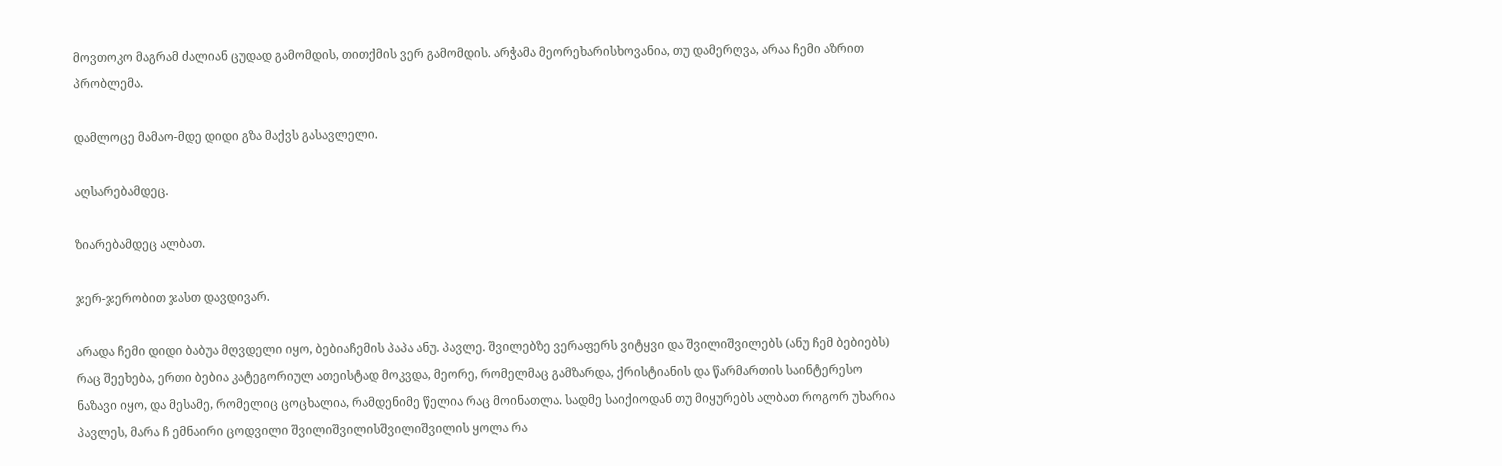მოვთოკო მაგრამ ძალიან ცუდად გამომდის, თითქმის ვერ გამომდის. არჭამა მეორეხარისხოვანია, თუ დამერღვა, არაა ჩემი აზრით პრობლემა.

დამლოცე მამაო-მდე დიდი გზა მაქვს გასავლელი.

აღსარებამდეც.

ზიარებამდეც ალბათ.

ჯერ-ჯერობით ჯასთ დავდივარ.

არადა ჩემი დიდი ბაბუა მღვდელი იყო, ბებიაჩემის პაპა ანუ. პავლე. შვილებზე ვერაფერს ვიტყვი და შვილიშვილებს (ანუ ჩემ ბებიებს) რაც შეეხება, ერთი ბებია კატეგორიულ ათეისტად მოკვდა, მეორე, რომელმაც გამზარდა, ქრისტიანის და წარმართის საინტერესო ნაზავი იყო, და მესამე, რომელიც ცოცხალია, რამდენიმე წელია რაც მოინათლა. სადმე საიქიოდან თუ მიყურებს ალბათ როგორ უხარია პავლეს, მარა ჩ ემნაირი ცოდვილი შვილიშვილისშვილიშვილის ყოლა რა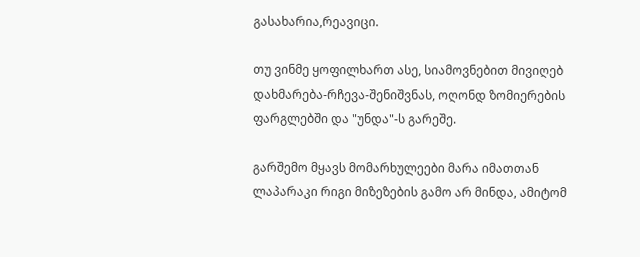გასახარია,რეავიცი.

თუ ვინმე ყოფილხართ ასე, სიამოვნებით მივიღებ დახმარება-რჩევა-შენიშვნას, ოღონდ ზომიერების ფარგლებში და "უნდა"-ს გარეშე.

გარშემო მყავს მომარხულეები მარა იმათთან ლაპარაკი რიგი მიზეზების გამო არ მინდა, ამიტომ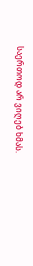საერთოდ არ ვიღებ ხმას.